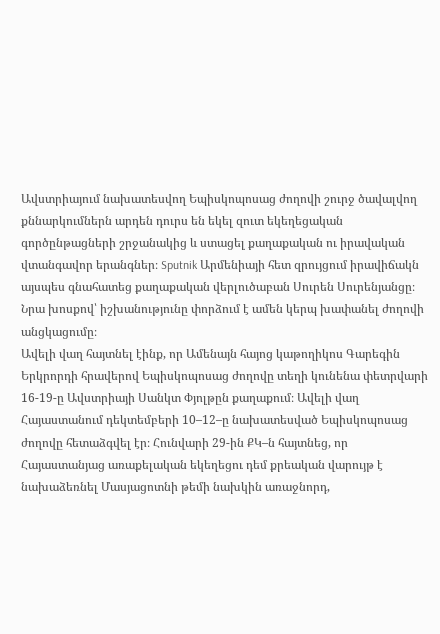Ավստրիայում նախատեսվող Եպիսկոպոսաց ժողովի շուրջ ծավալվող քննարկումներն արդեն դուրս են եկել զուտ եկեղեցական գործընթացների շրջանակից և ստացել քաղաքական ու իրավական վտանգավոր երանգներ։ Sputnik Արմենիայի հետ զրույցում իրավիճակն այսպես գնահատեց քաղաքական վերլուծաբան Սուրեն Սուրենյանցը։ Նրա խոսքով՝ իշխանությունը փորձում է ամեն կերպ խափանել ժողովի անցկացումը։
Ավելի վաղ հայտնել էինք, որ Ամենայն հայոց կաթողիկոս Գարեգին Երկրորդի հրավերով Եպիսկոպոսաց ժողովը տեղի կունենա փետրվարի 16-19-ը Ավստրիայի Սանկտ Փյոլթըն քաղաքում։ Ավելի վաղ Հայաստանում դեկտեմբերի 10–12–ը նախատեսված Եպիսկոպոսաց ժողովը հետաձգվել էր։ Հունվարի 29-ին ՔԿ–ն հայտնեց, որ Հայաստանյաց առաքելական եկեղեցու դեմ քրեական վարույթ է նախաձեռնել Մասյացոտնի թեմի նախկին առաջնորդ,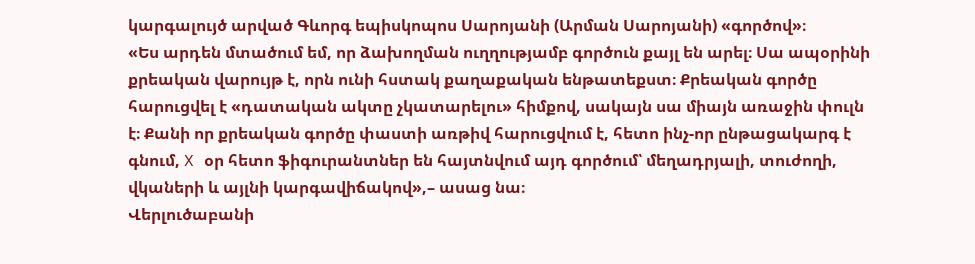կարգալույծ արված Գևորգ եպիսկոպոս Սարոյանի (Արման Սարոյանի) «գործով»։
«Ես արդեն մտածում եմ, որ ձախողման ուղղությամբ գործուն քայլ են արել։ Սա ապօրինի քրեական վարույթ է, որն ունի հստակ քաղաքական ենթատեքստ։ Քրեական գործը հարուցվել է «դատական ակտը չկատարելու» հիմքով, սակայն սա միայն առաջին փուլն է։ Քանի որ քրեական գործը փաստի առթիվ հարուցվում է, հետո ինչ-որ ընթացակարգ է գնում, X օր հետո ֆիգուրանտներ են հայտնվում այդ գործում՝ մեղադրյալի, տուժողի, վկաների և այլնի կարգավիճակով»,– ասաց նա։
Վերլուծաբանի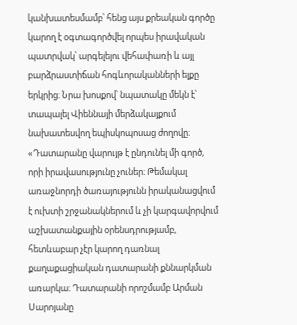կանխատեսմամբ՝ հենց այս քրեական գործը կարող է օգտագործվել որպես իրավական պատրվակ՝ արգելելու վեհափառի և այլ բարձրաստիճան հոգևորականների ելքը երկրից։ Նրա խոսքով՝ նպատակը մեկն է՝ տապալել Վիեննայի մերձակայքում նախատեսվող եպիսկոպոսաց ժողովը։
«Դատարանը վարույթ է ընդունել մի գործ, որի իրավասությունը չուներ։ Թեմակալ առաջնորդի ծառայությունն իրականացվում է ուխտի շրջանակներում և չի կարգավորվում աշխատանքային օրենսդրությամբ, հետևաբար չէր կարող դառնալ քաղաքացիական դատարանի քննարկման առարկա։ Դատարանի որոշմամբ Արման Սարոյանը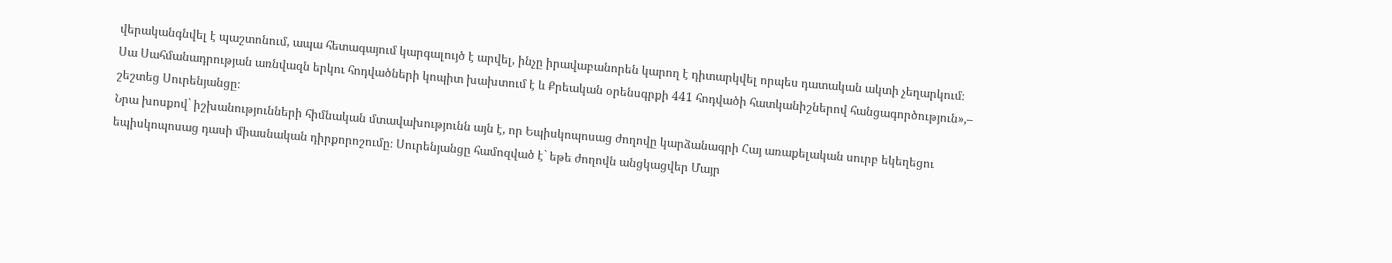վերականգնվել է պաշտոնում, ապա հետագայում կարգալույծ է արվել, ինչը իրավաբանորեն կարող է դիտարկվել որպես դատական ակտի չեղարկում։ Սա Սահմանադրության առնվազն երկու հոդվածների կոպիտ խախտում է և Քրեական օրենսգրքի 441 հոդվածի հատկանիշներով հանցագործություն»,– շեշտեց Սուրենյանցը։
Նրա խոսքով` իշխանությունների հիմնական մտավախությունն այն է, որ Եպիսկոպոսաց ժողովը կարձանագրի Հայ առաքելական սուրբ եկեղեցու եպիսկոպոսաց դասի միասնական դիրքորոշումը։ Սուրենյանցը համոզված է` եթե ժողովն անցկացվեր Մայր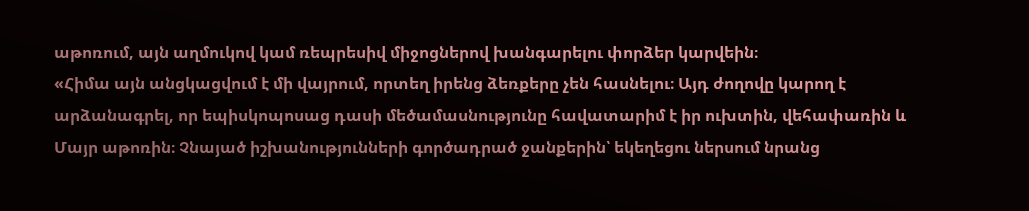աթոռում, այն աղմուկով կամ ռեպրեսիվ միջոցներով խանգարելու փորձեր կարվեին։
«Հիմա այն անցկացվում է մի վայրում, որտեղ իրենց ձեռքերը չեն հասնելու։ Այդ ժողովը կարող է արձանագրել, որ եպիսկոպոսաց դասի մեծամասնությունը հավատարիմ է իր ուխտին, վեհափառին և Մայր աթոռին։ Չնայած իշխանությունների գործադրած ջանքերին՝ եկեղեցու ներսում նրանց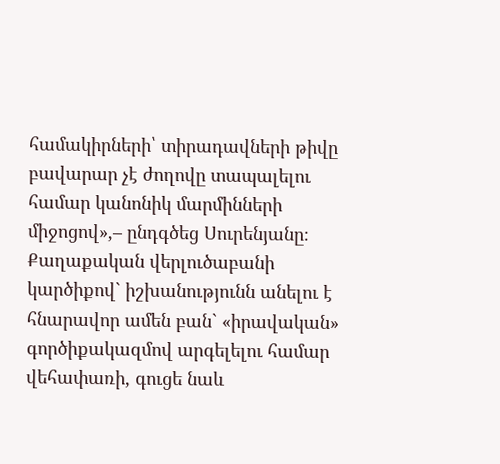համակիրների՝ տիրադավների թիվը բավարար չէ ժողովը տապալելու համար կանոնիկ մարմինների միջոցով»,– ընդգծեց Սուրենյանը։
Քաղաքական վերլուծաբանի կարծիքով` իշխանությունն անելու է հնարավոր ամեն բան` «իրավական» գործիքակազմով արգելելու համար վեհափառի, գուցե նաև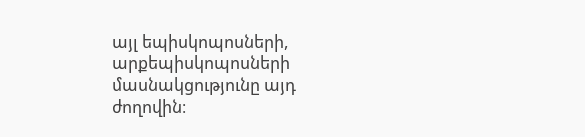այլ եպիսկոպոսների, արքեպիսկոպոսների մասնակցությունը այդ ժողովին։